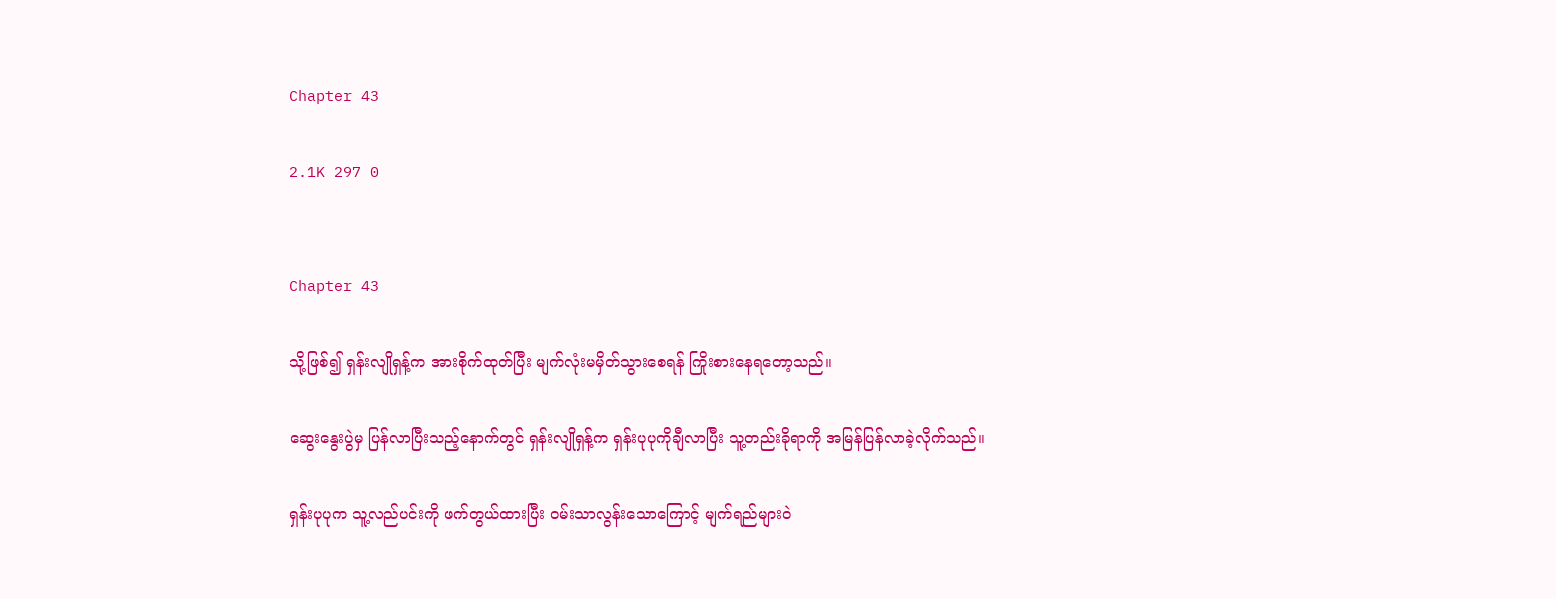Chapter 43

2.1K 297 0


Chapter 43

သို့ဖြစ်၍ ရှန်းလျိုရှန့်က အားစိုက်ထုတ်ပြီး မျက်လုံးမမှိတ်သွားစေရန် ကြိုးစားနေရတော့သည်။

ဆွေးနွေးပွဲမှ ပြန်လာပြီးသည့်နောက်တွင် ရှန်းလျိုရှန့်က ရှန်းပုပုကိုချီလာပြီး သူ့တည်းခိုရာကို အမြန်ပြန်လာခဲ့လိုက်သည်။

ရှန်းပုပုက သူ့လည်ပင်းကို ဖက်တွယ်ထားပြီး ဝမ်းသာလွန်းသောကြောင့် မျက်ရည်များဝဲ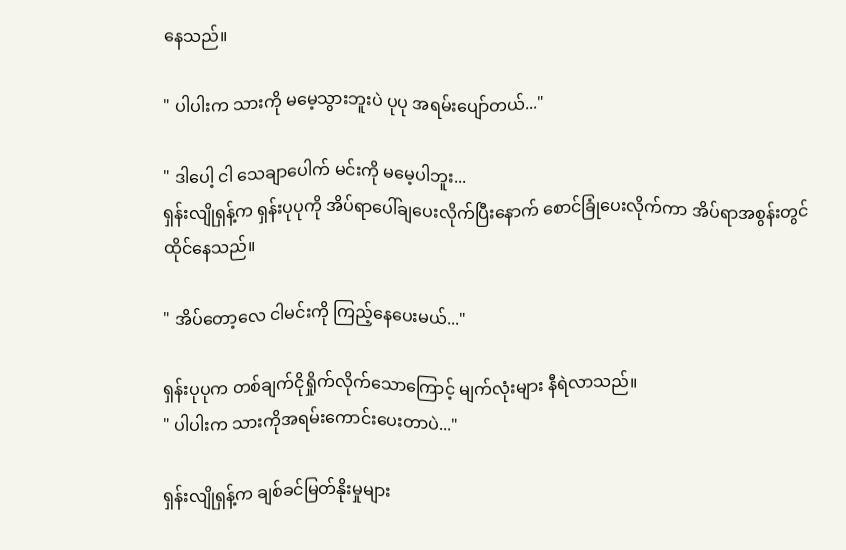နေသည်။

" ပါပါးက သားကို မမေ့သွားဘူးပဲ ပုပု အရမ်းပျော်တယ်..."

" ဒါပေါ့ ငါ သေချာပေါက် မင်းကို မမေ့ပါဘူး...
ရှန်းလျိုရှန့်က ရှန်းပုပုကို အိပ်ရာပေါ်ချပေးလိုက်ပြီးနောက် စောင်ခြုံပေးလိုက်ကာ အိပ်ရာအစွန်းတွင် ထိုင်နေသည်။

" အိပ်တော့လေ ငါမင်းကို ကြည့်နေပေးမယ်..."

ရှန်းပုပုက တစ်ချက်ငိုရှိုက်လိုက်သောကြောင့် မျက်လုံးများ နီရဲလာသည်။
" ပါပါးက သားကိုအရမ်းကောင်းပေးတာပဲ..."

ရှန်းလျိုရှန့်က ချစ်ခင်မြတ်နိုးမှုများ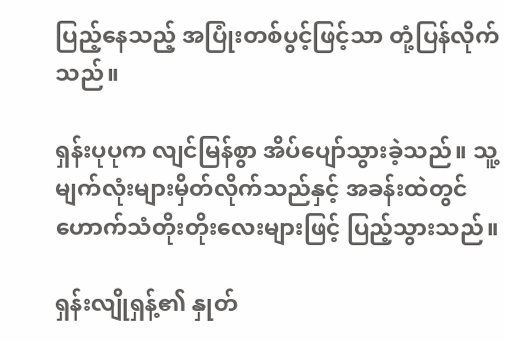ပြည့်နေသည့် အပြုံးတစ်ပွင့်ဖြင့်သာ တုံ့ပြန်လိုက်သည်။

ရှန်းပုပုက လျင်မြန်စွာ အိပ်ပျော်သွားခဲ့သည်။ သူ့မျက်လုံးများမှိတ်လိုက်သည်နှင့် အခန်းထဲတွင် ဟောက်သံတိုးတိုးလေးများဖြင့် ပြည့်သွားသည်။

ရှန်းလျိုရှန့်၏ နှုတ်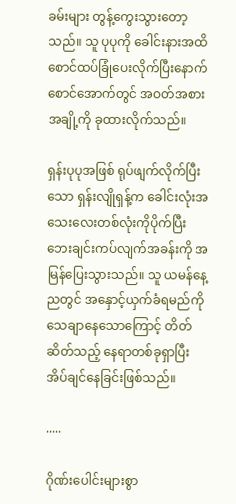ခမ်းများ တွန့်ကွေးသွားတော့သည်။ သူ ပုပုကို ခေါင်းနားအထိ စောင်ထပ်ခြုံပေးလိုက်ပြီးနောက် စောင်အောက်တွင် အဝတ်အစားအချို့ကို ခုထားလိုက်သည်။

ရှန်းပုပုအဖြစ် ရုပ်ဖျက်လိုက်ပြီးသော ရှန်းလျိုရှန့်က ခေါင်းလုံးအသေးလေးတစ်လုံးကိုပိုက်ပြီး ဘေးချင်းကပ်လျက်အခန်းကို အမြန်ပြေးသွားသည်။ သူ ယမန်နေ့ညတွင် အနှောင့်ယှက်ခံရမည်ကို သေချာနေသောကြောင့် တိတ်ဆိတ်သည့် နေရာတစ်ခုရှာပြီး အိပ်ချင်နေခြင်းဖြစ်သည်။

.....

ဂိုဏ်းပေါင်းများစွာ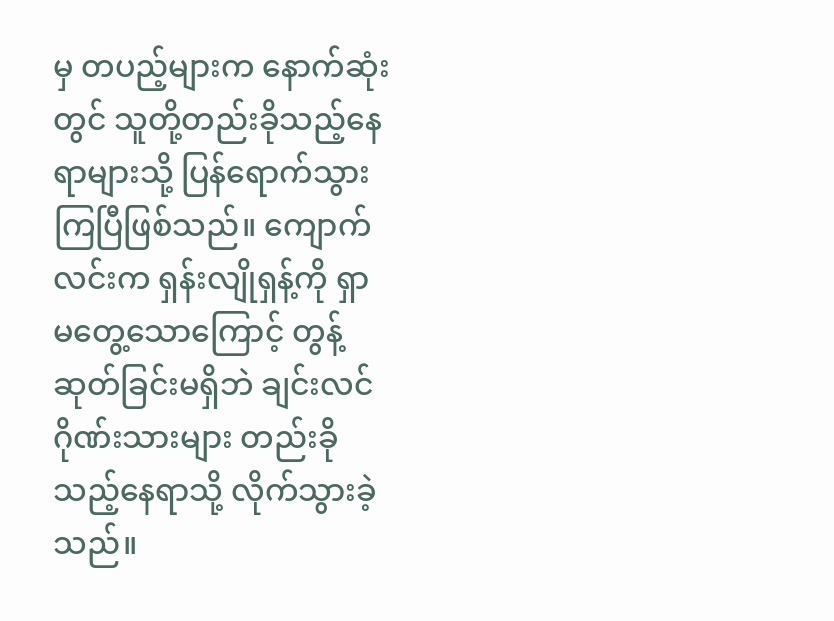မှ တပည့်များက နောက်ဆုံးတွင် သူတို့တည်းခိုသည့်နေရာများသို့ ပြန်ရောက်သွားကြပြီဖြစ်သည်။ ကျောက်လင်းက ရှန်းလျိုရှန့်ကို ရှာမတွေ့သောကြောင့် တွန့်ဆုတ်ခြင်းမရှိဘဲ ချင်းလင်ဂိုဏ်းသားများ တည်းခိုသည့်နေရာသို့ လိုက်သွားခဲ့သည်။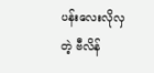ပန်းလေးလိုလှတဲ့ ဗီလိန်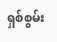ရှစ်စွမ်း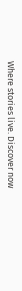Where stories live. Discover now